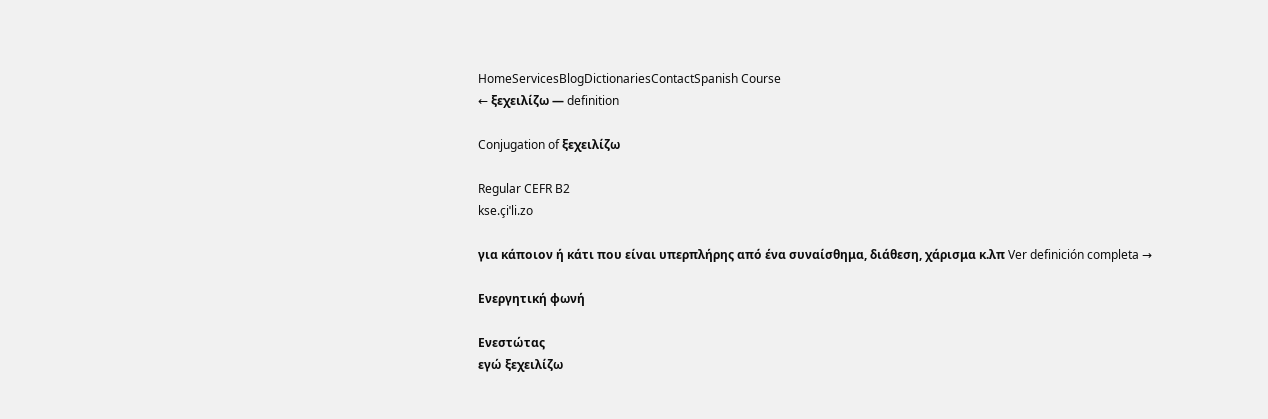HomeServicesBlogDictionariesContactSpanish Course
← ξεχειλίζω — definition

Conjugation of ξεχειλίζω

Regular CEFR B2
kse.çiˈli.zo

για κάποιον ή κάτι που είναι υπερπλήρης από ένα συναίσθημα, διάθεση, χάρισμα κ.λπ Ver definición completa →

Ενεργητική φωνή

Ενεστώτας
εγώ ξεχειλίζω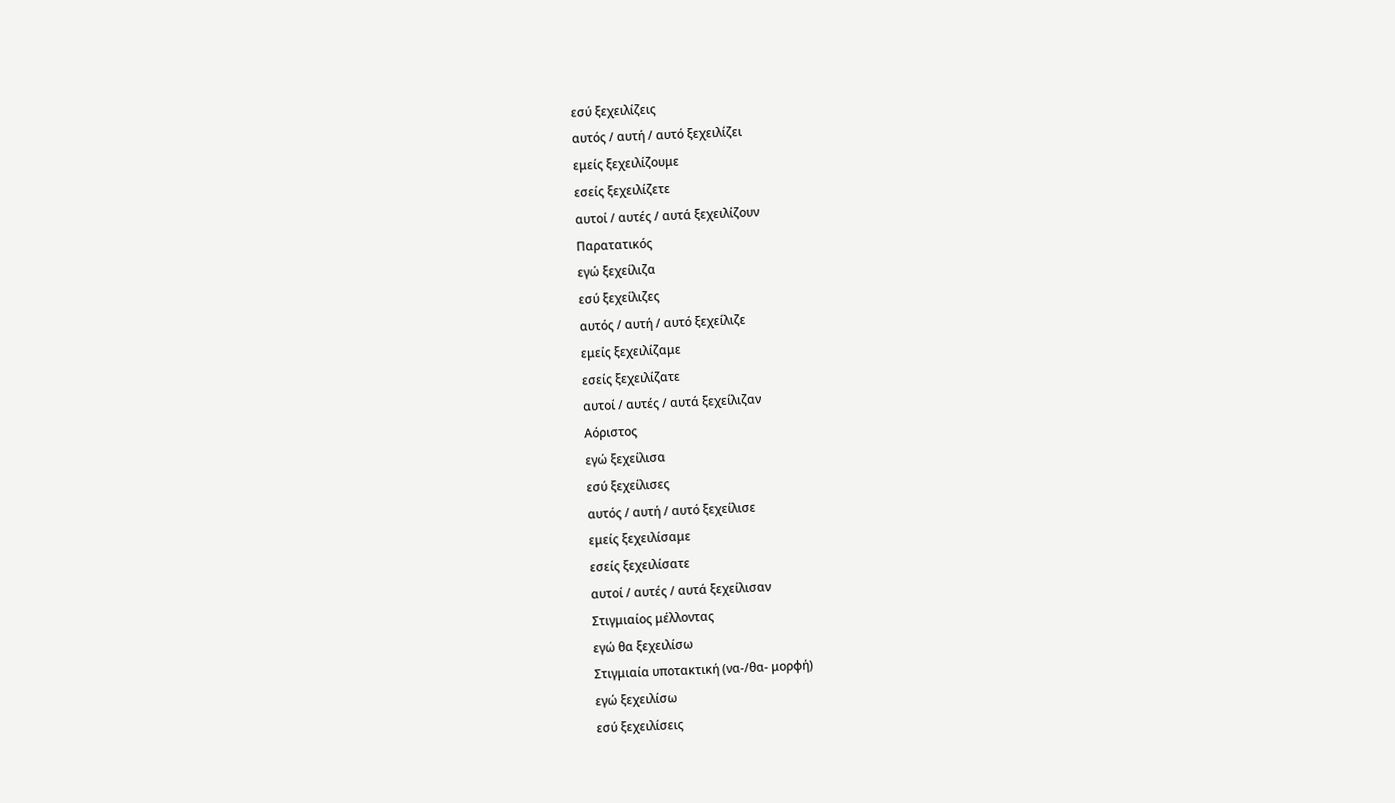εσύ ξεχειλίζεις
αυτός / αυτή / αυτό ξεχειλίζει
εμείς ξεχειλίζουμε
εσείς ξεχειλίζετε
αυτοί / αυτές / αυτά ξεχειλίζουν
Παρατατικός
εγώ ξεχείλιζα
εσύ ξεχείλιζες
αυτός / αυτή / αυτό ξεχείλιζε
εμείς ξεχειλίζαμε
εσείς ξεχειλίζατε
αυτοί / αυτές / αυτά ξεχείλιζαν
Αόριστος
εγώ ξεχείλισα
εσύ ξεχείλισες
αυτός / αυτή / αυτό ξεχείλισε
εμείς ξεχειλίσαμε
εσείς ξεχειλίσατε
αυτοί / αυτές / αυτά ξεχείλισαν
Στιγμιαίος μέλλοντας
εγώ θα ξεχειλίσω
Στιγμιαία υποτακτική (να-/θα- μορφή)
εγώ ξεχειλίσω
εσύ ξεχειλίσεις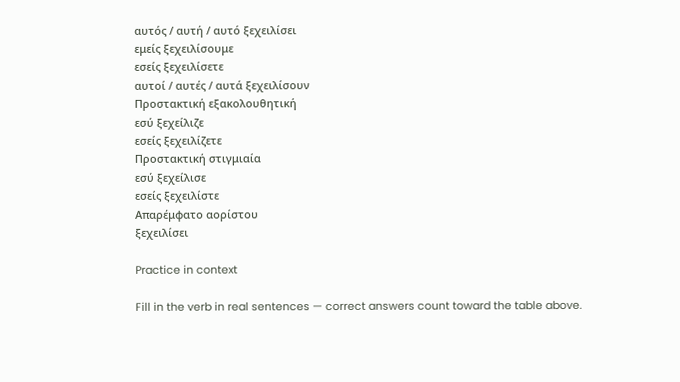αυτός / αυτή / αυτό ξεχειλίσει
εμείς ξεχειλίσουμε
εσείς ξεχειλίσετε
αυτοί / αυτές / αυτά ξεχειλίσουν
Προστακτική εξακολουθητική
εσύ ξεχείλιζε
εσείς ξεχειλίζετε
Προστακτική στιγμιαία
εσύ ξεχείλισε
εσείς ξεχειλίστε
Απαρέμφατο αορίστου
ξεχειλίσει

Practice in context

Fill in the verb in real sentences — correct answers count toward the table above.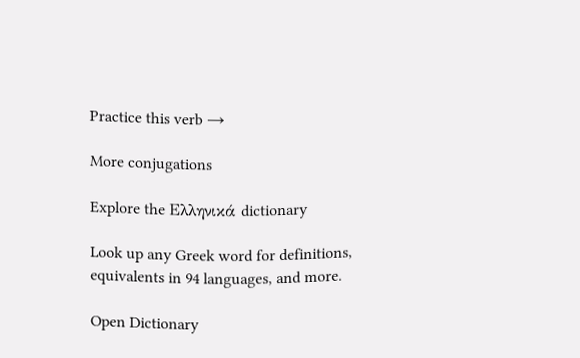Practice this verb →

More conjugations

Explore the Ελληνικά dictionary

Look up any Greek word for definitions, equivalents in 94 languages, and more.

Open Dictionary